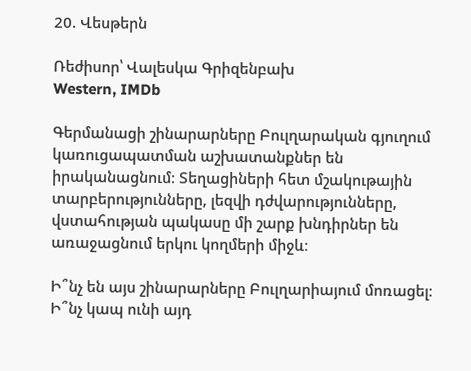20. Վեսթերն

Ռեժիսոր՝ Վալեսկա Գրիզենբախ
Western, IMDb

Գերմանացի շինարարները Բուլղարական գյուղում կառուցապատման աշխատանքներ են իրականացնում։ Տեղացիների հետ մշակութային տարբերությունները, լեզվի դժվարությունները, վստահության պակասը մի շարք խնդիրներ են առաջացնում երկու կողմերի միջև։

Ի՞նչ են այս շինարարները Բուլղարիայում մոռացել։ Ի՞նչ կապ ունի այդ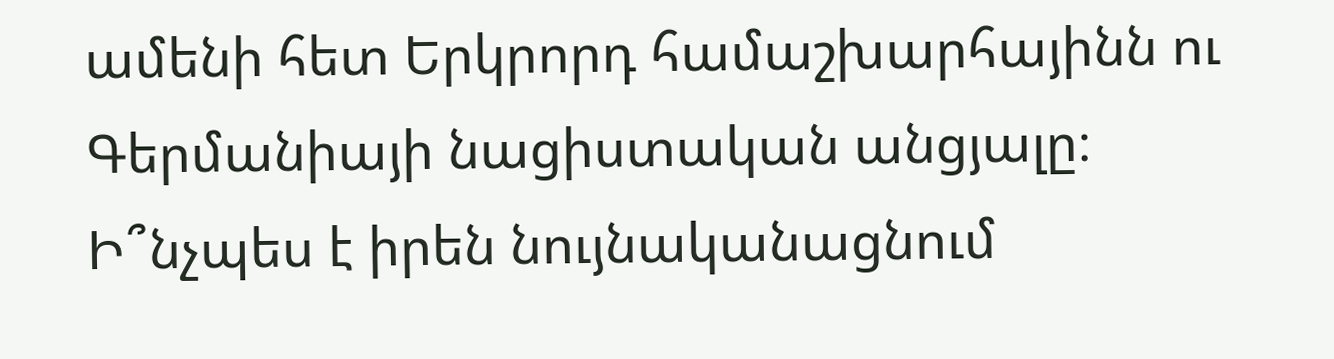ամենի հետ Երկրորդ համաշխարհայինն ու Գերմանիայի նացիստական անցյալը։ Ի՞նչպես է իրեն նույնականացնում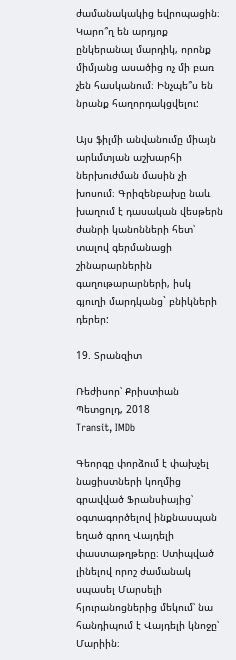ժամանակակից եվրոպացին։ Կարո՞ղ են արդյոք ընկերանալ մարդիկ, որոնք միմյանց ասածից ոչ մի բառ չեն հասկանում։ Ինչպե՞ս են նրանք հաղորդակցվելու:

Այս ֆիլմի անվանումը միայն արևմտյան աշխարհի ներխուժման մասին չի խոսում։ Գրիզենբախը նաև խաղում է դասական վեսթերն ժանրի կանոնների հետ՝ տալով գերմանացի շինարարներին գաղութարարների, իսկ գյուղի մարդկանց` բնիկների դերեր:

19. Տրանզիտ

Ռեժիսոր՝ Քրիստիան Պետցոլդ, 2018
Transit, IMDb

Գեորգը փորձում է փախչել նացիստների կողմից գրավված Ֆրանսիայից՝ օգտագործելով ինքնասպան եղած գրող Վայդելի փաստաթղթերը։ Ստիպված լինելով որոշ ժամանակ սպասել Մարսելի հյուրանոցներից մեկում՝ նա հանդիպում է Վայդելի կնոջը՝ Մարիին։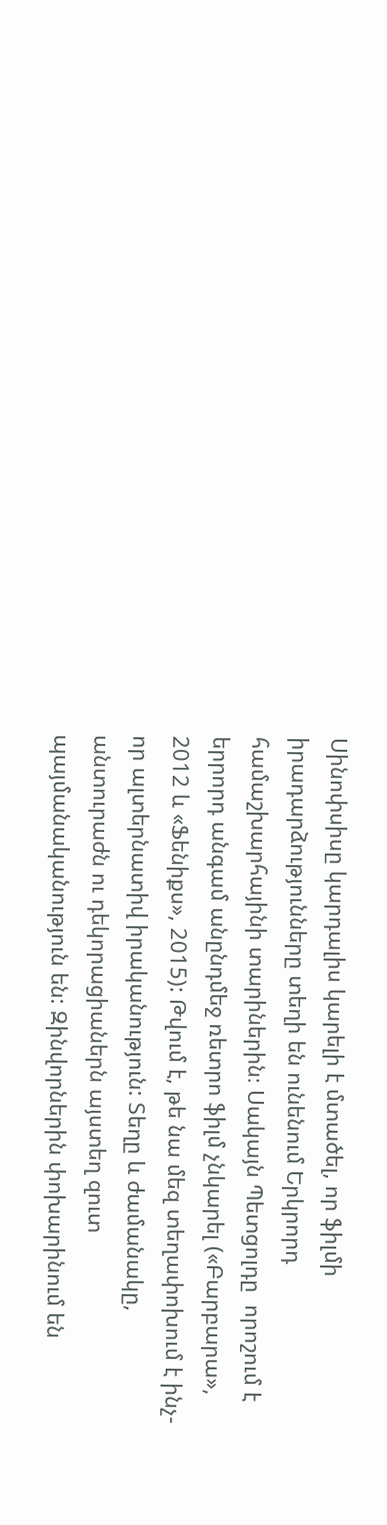Սինոփսիսը կարդալիս կարելի է մտածել, որ ֆիլմի իրադարձությունները տեղի են ունենում Երկրորդ համաշխարհայինի տարիներին։ Սակայն Պետցոլդը  որոշում է երրորդ անգամ անընդմեջ ռետրո ֆիլմ չնկարել («Բարբարա», 2012 և «Ֆենիքս», 2015): Թվում է, թե նա մեզ տեղափոխում է ինչ-որ ալտերնատիվ իրականություն: Տեղը և ժամանակը, անտուրաժն ու դեկորացիաներն այստեղ զուտ պայմանականություն են: Զինվորներին փոխարինում են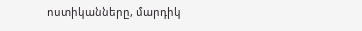ոստիկանները, մարդիկ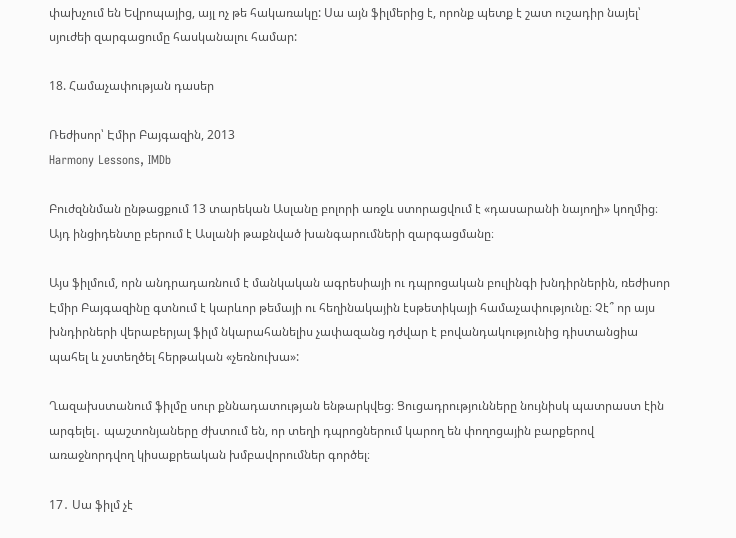փախչում են Եվրոպայից, այլ ոչ թե հակառակը: Սա այն ֆիլմերից է, որոնք պետք է շատ ուշադիր նայել՝ սյուժեի զարգացումը հասկանալու համար:

18. Համաչափության դասեր

Ռեժիսոր՝ Էմիր Բայգազին, 2013
Harmony Lessons, IMDb

Բուժզննման ընթացքում 13 տարեկան Ասլանը բոլորի առջև ստորացվում է «դասարանի նայողի» կողմից։ Այդ ինցիդենտը բերում է Ասլանի թաքնված խանգարումների զարգացմանը։

Այս ֆիլմում, որն անդրադառնում է մանկական ագրեսիայի ու դպրոցական բուլինգի խնդիրներին, ռեժիսոր Էմիր Բայգազինը գտնում է կարևոր թեմայի ու հեղինակային էսթետիկայի համաչափությունը։ Չէ՞ որ այս խնդիրների վերաբերյալ ֆիլմ նկարահանելիս չափազանց դժվար է բովանդակությունից դիստանցիա պահել և չստեղծել հերթական «չեռնուխա»:

Ղազախստանում ֆիլմը սուր քննադատության ենթարկվեց։ Ցուցադրությունները նույնիսկ պատրաստ էին արգելել․ պաշտոնյաները ժխտում են, որ տեղի դպրոցներում կարող են փողոցային բարքերով առաջնորդվող կիսաքրեական խմբավորումներ գործել։

17․ Սա ֆիլմ չէ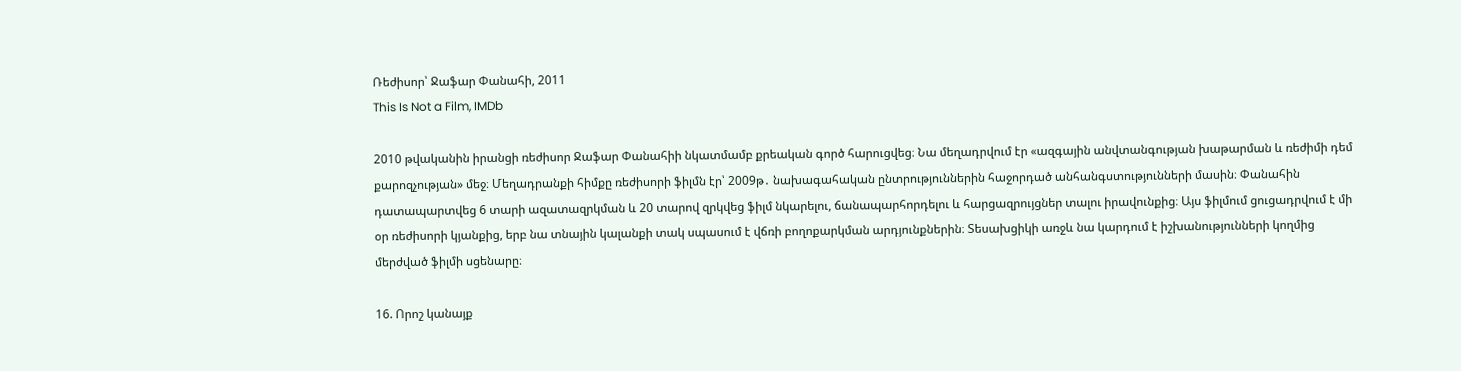Ռեժիսոր՝ Ջաֆար Փանահի, 2011
This Is Not a Film, IMDb

2010 թվականին իրանցի ռեժիսոր Ջաֆար Փանահիի նկատմամբ քրեական գործ հարուցվեց։ Նա մեղադրվում էր «ազգային անվտանգության խաթարման և ռեժիմի դեմ քարոզչության» մեջ։ Մեղադրանքի հիմքը ռեժիսորի ֆիլմն էր՝ 2009թ․ նախագահական ընտրություններին հաջորդած անհանգստությունների մասին։ Փանահին դատապարտվեց 6 տարի ազատազրկման և 20 տարով զրկվեց ֆիլմ նկարելու, ճանապարհորդելու և հարցազրույցներ տալու իրավունքից։ Այս ֆիլմում ցուցադրվում է մի օր ռեժիսորի կյանքից, երբ նա տնային կալանքի տակ սպասում է վճռի բողոքարկման արդյունքներին։ Տեսախցիկի առջև նա կարդում է իշխանությունների կողմից մերժված ֆիլմի սցենարը։

16. Որոշ կանայք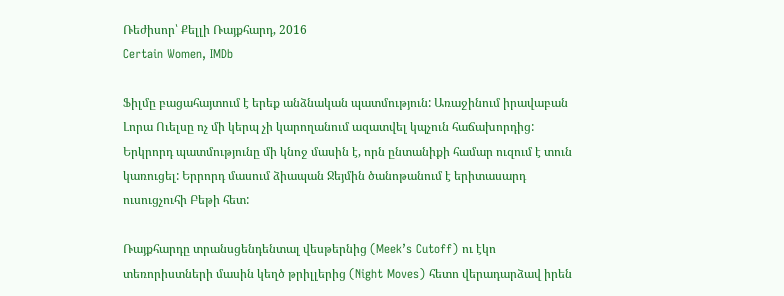Ռեժիսոր՝ Քելլի Ռայքհարդ, 2016
Certain Women, IMDb

Ֆիլմը բացահայտում է երեք անձնական պատմություն: Առաջինում իրավաբան Լորա Ուելսը ոչ մի կերպ չի կարողանում ազատվել կպչուն հաճախորդից: Երկրորդ պատմությունը մի կնոջ մասին է, որն ընտանիքի համար ուզում է տուն կառուցել: Երրորդ մասում ձիապան Ջեյմին ծանոթանում է երիտասարդ ուսուցչուհի Բեթի հետ:

Ռայքհարդը տրանսցենդենտալ վեսթերնից (Meek’s Cutoff) ու էկո տեռորիստների մասին կեղծ թրիլլերից (Night Moves) հետո վերադարձավ իրեն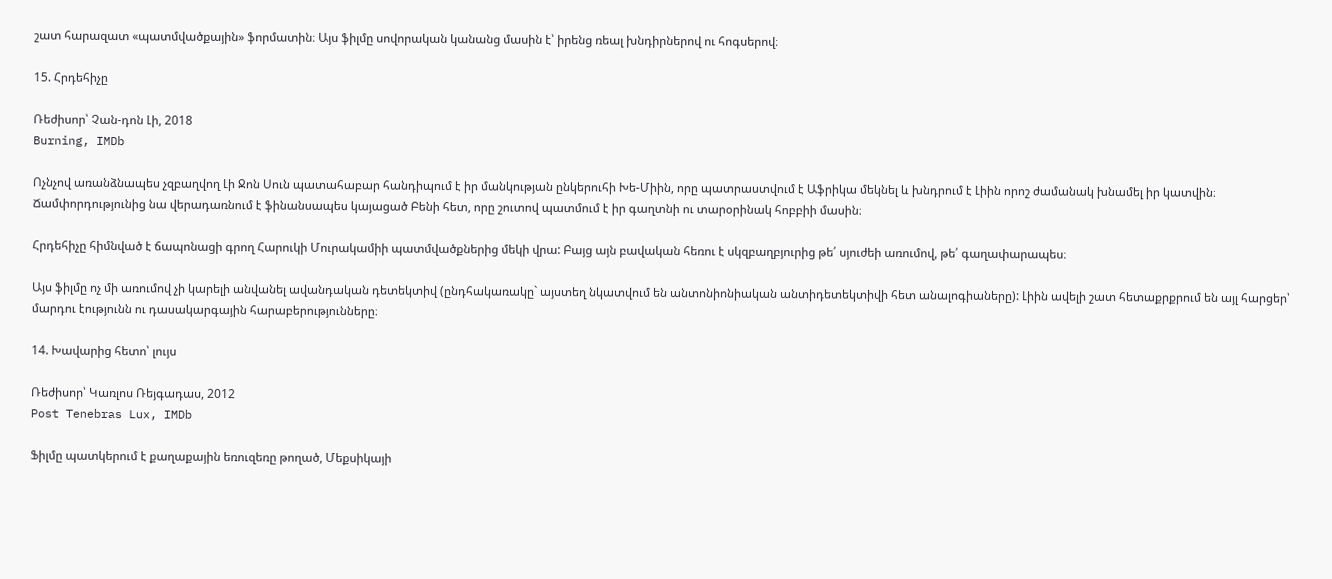շատ հարազատ «պատմվածքային» ֆորմատին։ Այս ֆիլմը սովորական կանանց մասին է՝ իրենց ռեալ խնդիրներով ու հոգսերով։

15. Հրդեհիչը

Ռեժիսոր՝ Չան-դոն Լի, 2018
Burning, IMDb

Ոչնչով առանձնապես չզբաղվող Լի Ջոն Սուն պատահաբար հանդիպում է իր մանկության ընկերուհի Խե-Միին, որը պատրաստվում է Աֆրիկա մեկնել և խնդրում է Լիին որոշ ժամանակ խնամել իր կատվին։ Ճամփորդությունից նա վերադառնում է ֆինանսապես կայացած Բենի հետ, որը շուտով պատմում է իր գաղտնի ու տարօրինակ հոբբիի մասին։

Հրդեհիչը հիմնված է ճապոնացի գրող Հարուկի Մուրակամիի պատմվածքներից մեկի վրա: Բայց այն բավական հեռու է սկզբաղբյուրից թե՛ սյուժեի առումով, թե՛ գաղափարապես։

Այս ֆիլմը ոչ մի առումով չի կարելի անվանել ավանդական դետեկտիվ (ընդհակառակը` այստեղ նկատվում են անտոնիոնիական անտիդետեկտիվի հետ անալոգիաները): Լիին ավելի շատ հետաքրքրում են այլ հարցեր՝ մարդու էությունն ու դասակարգային հարաբերությունները։

14. Խավարից հետո՝ լույս

Ռեժիսոր՝ Կառլոս Ռեյգադաս, 2012
Post Tenebras Lux, IMDb

Ֆիլմը պատկերում է քաղաքային եռուզեռը թողած, Մեքսիկայի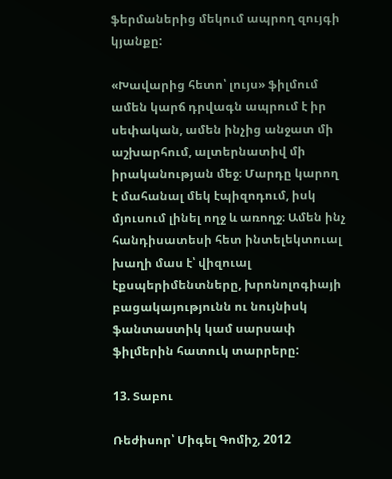ֆերմաներից մեկում ապրող զույգի կյանքը:

«Խավարից հետո՝ լույս» ֆիլմում ամեն կարճ դրվագն ապրում է իր սեփական, ամեն ինչից անջատ մի աշխարհում, ալտերնատիվ մի իրականության մեջ։ Մարդը կարող է մահանալ մեկ էպիզոդում, իսկ մյուսում լինել ողջ և առողջ։ Ամեն ինչ հանդիսատեսի հետ ինտելեկտուալ խաղի մաս է՝ վիզուալ էքսպերիմենտները, խրոնոլոգիայի բացակայությունն ու նույնիսկ ֆանտաստիկ կամ սարսափ ֆիլմերին հատուկ տարրերը:

13. Տաբու

Ռեժիսոր՝ Միգել Գոմիշ, 2012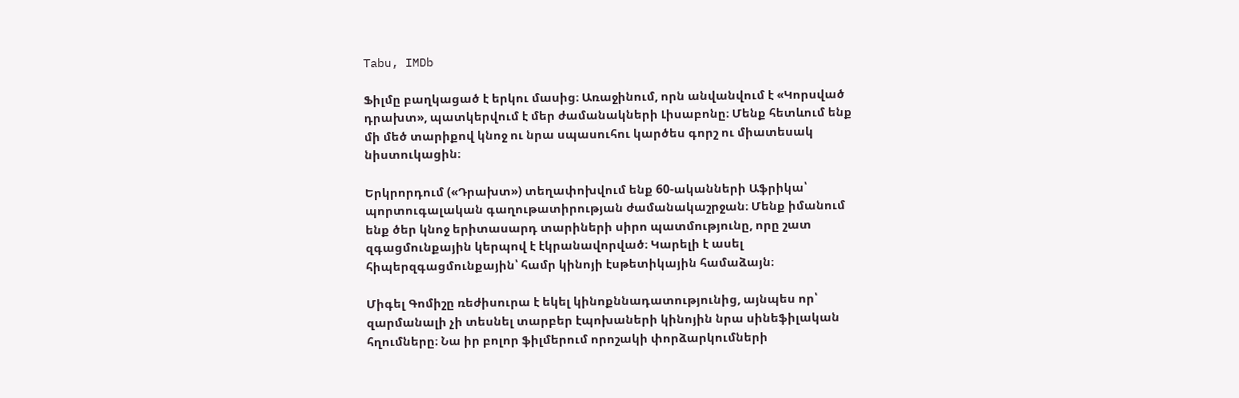Tabu, IMDb

Ֆիլմը բաղկացած է երկու մասից։ Առաջինում, որն անվանվում է «Կորսված դրախտ», պատկերվում է մեր ժամանակների Լիսաբոնը։ Մենք հետևում ենք մի մեծ տարիքով կնոջ ու նրա սպասուհու կարծես գորշ ու միատեսակ նիստուկացին։

Երկրորդում («Դրախտ») տեղափոխվում ենք 60-ականների Աֆրիկա՝ պորտուգալական գաղութատիրության ժամանակաշրջան։ Մենք իմանում ենք ծեր կնոջ երիտասարդ տարիների սիրո պատմությունը, որը շատ զգացմունքային կերպով է էկրանավորված։ Կարելի է ասել հիպերզգացմունքային՝ համր կինոյի էսթետիկային համաձայն։

Միգել Գոմիշը ռեժիսուրա է եկել կինոքննադատությունից, այնպես որ՝ զարմանալի չի տեսնել տարբեր էպոխաների կինոյին նրա սինեֆիլական հղումները։ Նա իր բոլոր ֆիլմերում որոշակի փորձարկումների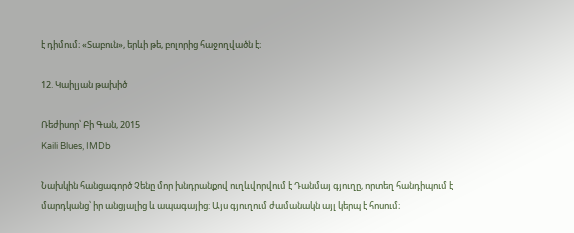է դիմում։ «Տաբուն», երևի թե, բոլորից հաջողվածն է։

12. Կաիլյան թախիծ

Ռեժիսոր՝ Բի Գան, 2015
Kaili Blues, IMDb

Նախկին հանցագործ Չենը մոր խնդրանքով ուղևվորվում է Դանմայ գյուղը, որտեղ հանդիպում է մարդկանց՝ իր անցյալից և ապագայից: Այս գյուղում ժամանակն այլ կերպ է հոսում։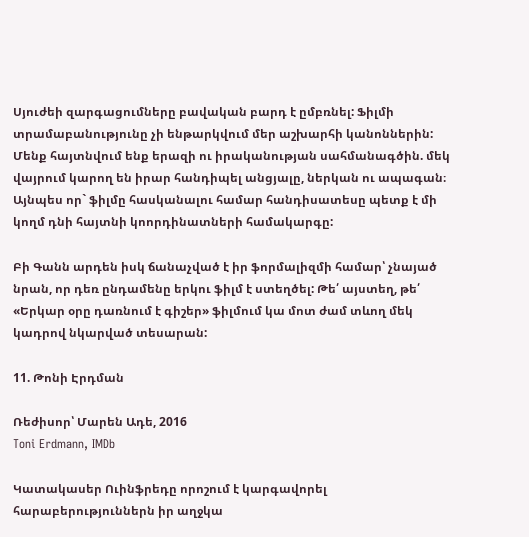Սյուժեի զարգացումները բավական բարդ է ըմբռնել: Ֆիլմի տրամաբանությունը չի ենթարկվում մեր աշխարհի կանոններին: Մենք հայտնվում ենք երազի ու իրականության սահմանագծին. մեկ վայրում կարող են իրար հանդիպել անցյալը, ներկան ու ապագան։ Այնպես որ` ֆիլմը հասկանալու համար հանդիսատեսը պետք է մի կողմ դնի հայտնի կոորդինատների համակարգը:

Բի Գանն արդեն իսկ ճանաչված է իր ֆորմալիզմի համար՝ չնայած նրան, որ դեռ ընդամենը երկու ֆիլմ է ստեղծել: Թե՛ այստեղ, թե՛ «Երկար օրը դառնում է գիշեր» ֆիլմում կա մոտ ժամ տևող մեկ կադրով նկարված տեսարան:

11. Թոնի Էրդման

Ռեժիսոր՝ Մարեն Ադե, 2016
Toni Erdmann, IMDb

Կատակասեր Ուինֆրեդը որոշում է կարգավորել հարաբերություններն իր աղջկա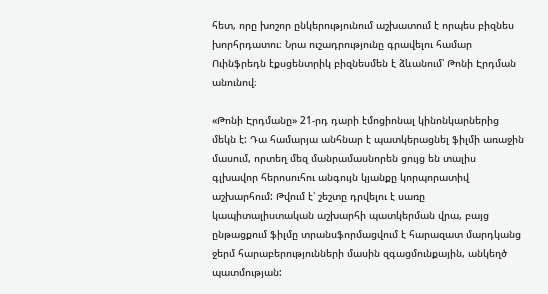հետ, որը խոշոր ընկերությունում աշխատում է որպես բիզնես խորհրդատու։ Նրա ուշադրությունը գրավելու համար Ուինֆրեդն էքսցենտրիկ բիզնեսմեն է ձևանում՝ Թոնի Էրդման անունով։

«Թոնի Էրդմանը» 21-րդ դարի էմոցիոնալ կինոնկարներից մեկն է: Դա համարյա անհնար է պատկերացնել ֆիլմի առաջին մասում, որտեղ մեզ մանրամասնորեն ցույց են տալիս գլխավոր հերոսուհու անգույն կյանքը կորպորատիվ աշխարհում: Թվում է՝ շեշտը դրվելու է սառը կապիտալիստական աշխարհի պատկերման վրա, բայց ընթացքում ֆիլմը տրանսֆորմացվում է հարազատ մարդկանց ջերմ հարաբերությունների մասին զգացմունքային, անկեղծ պատմության: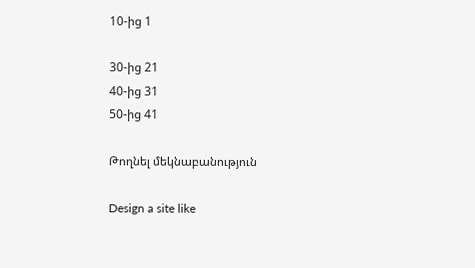10-ից 1

30-ից 21
40-ից 31
50-ից 41

Թողնել մեկնաբանություն

Design a site like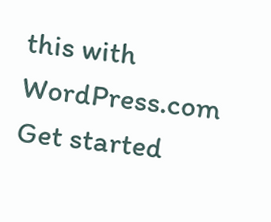this with WordPress.com
Get started